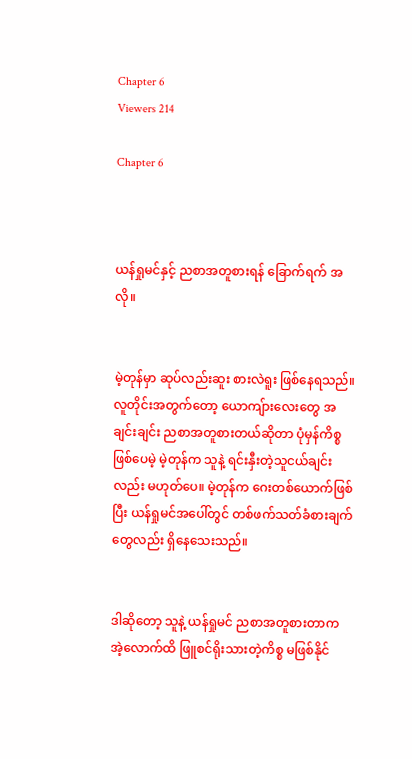Chapter 6
Viewers 214

Chapter 6



ယန်ရှုမင်နှင့် ညစာအတူစားရန် ခြောက်ရက် အလို။


မဲ့တုန်မှာ ဆုပ်လည်းဆူး စားလဲရူး ဖြစ်နေရသည်။ လူတိုင်းအတွက်တော့ ယောကျ်ားလေးတွေ အချင်းချင်း ညစာအတူစားတယ်ဆိုတာ ပုံမှန်ကိစ္စဖြစ်ပေမဲ့ မဲ့တုန်က သူနဲ့ ရင်းနှီးတဲ့သူငယ်ချင်းလည်း မဟုတ်ပေ။ မဲ့တုန်က ဂေးတစ်ယောက်ဖြစ်ပြီး ယန်ရှုမင်အပေါ်တွင် တစ်ဖက်သတ်ခံစားချက်တွေလည်း ရှိနေသေးသည်။


ဒါဆိုတော့ သူနဲ့ ယန်ရှုမင် ညစာအတူစားတာက အဲ့လောက်ထိ ဖြူစင်ရိုးသားတဲ့ကိစ္စ မဖြစ်နိုင်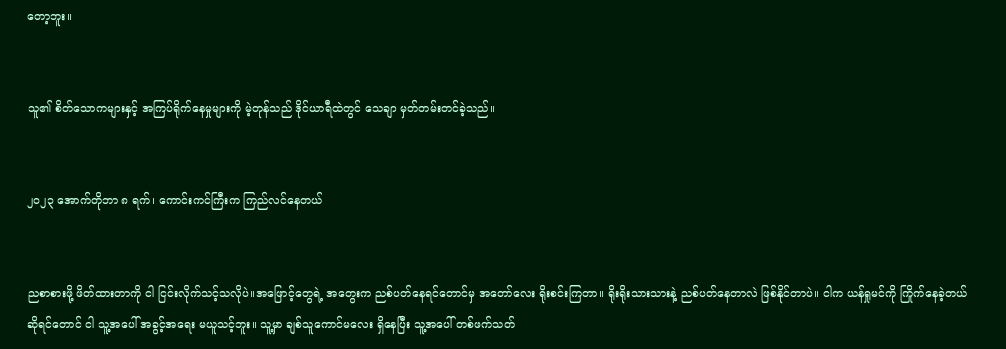တော့ဘူး။


သူ၏ စိတ်သောကများနှင့် အကြပ်ရိုက်နေမှုများကို မဲ့တုန်သည် ဒိုင်ယာရီထဲတွင် သေချာ မှတ်တမ်းတင်ခဲ့သည်။


၂၀၂၃ အောက်တိုဘာ ၈ ရက်၊ ကောင်းကင်ကြီးက ကြည်လင်နေတယ်


ညစာစားဖို့ ဖိတ်ထားတာကို ငါ ငြင်းလိုက်သင့်သလိုပဲ။အဖြောင့်တွေရဲ့ အတွေးက ညစ်ပတ်နေရင်တောင်မှ အတော်လေး ရိုးစင်းကြတာ။ ရိုးရိုးသားသားနဲ့ ညစ်ပတ်နေတာလဲ ဖြစ်နိုင်တာပဲ။ ငါက ယန်ရှုမင်ကို ကြိုက်နေခဲ့တယ်ဆိုရင်တောင် ငါ သူ့အပေါ် အခွင့်အရေး မယူသင့်ဘူး။ သူ့မှာ ချစ်သူကောင်မလေး ရှိနေပြီး သူ့အပေါ် တစ်ဖက်သတ်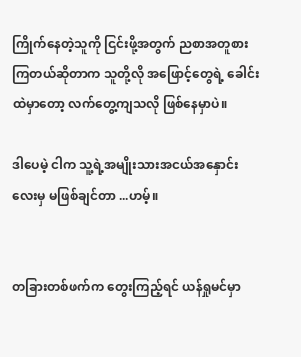ကြိုက်နေတဲ့သူကို ငြင်းဖို့အတွက် ညစာအတူစားကြတယ်ဆိုတာက သူတို့လို အဖြောင့်တွေရဲ့ ခေါင်းထဲမှာတော့ လက်တွေ့ကျသလို ဖြစ်နေမှာပဲ။

ဒါပေမဲ့ ငါက သူ့ရဲ့အမျိုးသားအငယ်အနှောင်းလေးမှ မဖြစ်ချင်တာ ...ဟမ့်။


တခြားတစ်ဖက်က တွေးကြည့်ရင် ယန်ရှုမင်မှာ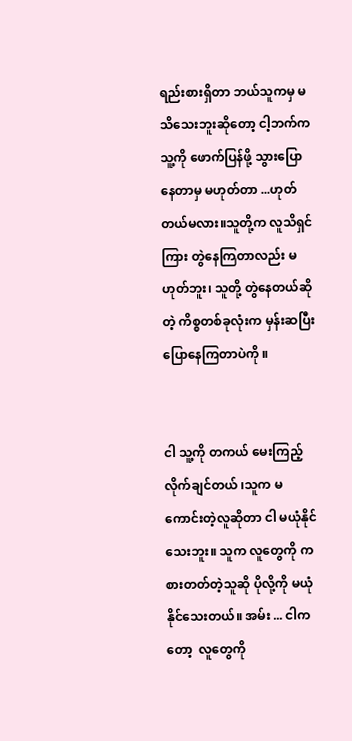ရည်းစားရှိတာ ဘယ်သူကမှ မသိသေးဘူးဆိုတော့ ငါ့ဘက်က သူ့ကို ဖောက်ပြန်ဖို့ သွားပြောနေတာမှ မဟုတ်တာ ...ဟုတ်တယ်မလား။သူတို့က လူသိရှင်ကြား တွဲနေကြတာလည်း မဟုတ်ဘူး၊ သူတို့ တွဲနေတယ်ဆိုတဲ့ ကိစ္စတစ်ခုလုံးက မှန်းဆပြီးပြောနေကြတာပဲကို ။


ငါ သူ့ကို တကယ် မေးကြည့်လိုက်ချင်တယ် ၊သူက မကောင်းတဲ့လူဆိုတာ ငါ မယုံနိုင်သေးဘူး။ သူက လူတွေကို ကစားတတ်တဲ့သူဆို ပိုလို့ကို မယုံနိုင်သေးတယ်။ အမ်း ... ငါကတော့  လူတွေကို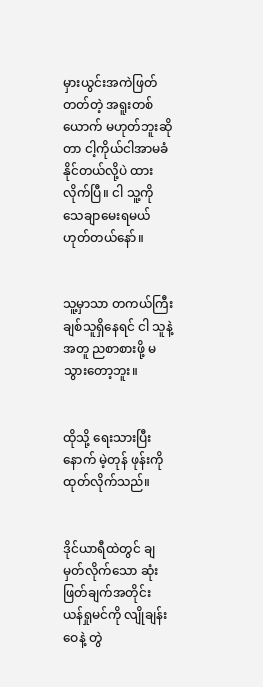မှားယွင်းအကဲဖြတ်တတ်တဲ့ အရူးတစ်ယောက် မဟုတ်ဘူးဆိုတာ ငါ့ကိုယ်ငါအာမခံနိုင်တယ်လို့ပဲ ထားလိုက်ပြီ။ ငါ သူ့ကို သေချာမေးရမယ် ဟုတ်တယ်နော်။


သူ့မှာသာ တကယ်ကြီး ချစ်သူရှိနေရင် ငါ သူနဲ့အတူ ညစာစားဖို့ မသွားတော့ဘူး။


ထိုသို့ ရေးသားပြီးနောက် မဲ့တုန် ဖုန်းကို ထုတ်လိုက်သည်။


ဒိုင်ယာရီထဲတွင် ချမှတ်လိုက်သော ဆုံးဖြတ်ချက်အတိုင်း ယန်ရှုမင်ကို လျိုချန်းဝေနဲ့ တွဲ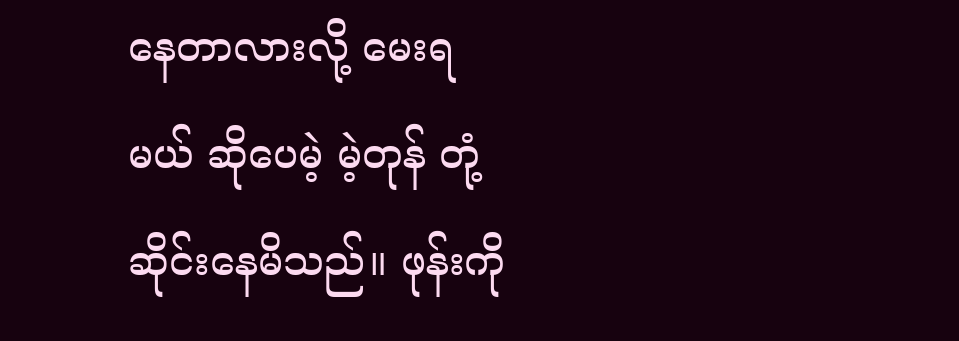နေတာလားလို့ မေးရမယ် ဆိုပေမဲ့ မဲ့တုန် တုံ့ဆိုင်းနေမိသည်။ ဖုန်းကို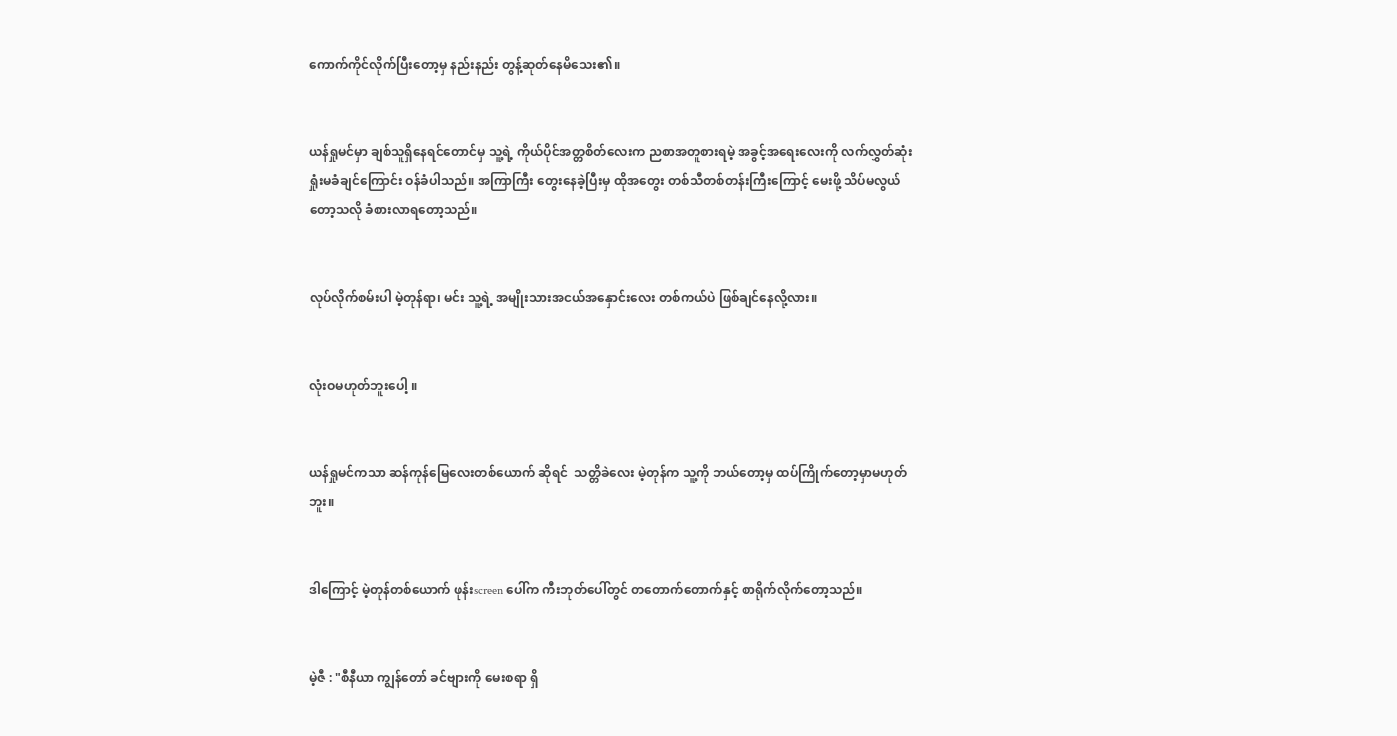ကောက်ကိုင်လိုက်ပြီးတော့မှ နည်းနည်း တွန့်ဆုတ်နေမိသေး၏။


ယန်ရှုမင်မှာ ချစ်သူရှိနေရင်တောင်မှ သူ့ရဲ့ ကိုယ်ပိုင်အတ္တစိတ်လေးက ညစာအတူစားရမဲ့ အခွင့်အရေးလေးကို လက်လွှတ်ဆုံးရှုံးမခံချင်ကြောင်း ဝန်ခံပါသည်။ အကြာကြီး တွေးနေခဲ့ပြီးမှ ထိုအတွေး တစ်သီတစ်တန်းကြီးကြောင့် မေးဖို့ သိပ်မလွယ်တော့သလို ခံစားလာရတော့သည်။


လုပ်လိုက်စမ်းပါ မဲ့တုန်ရာ၊ မင်း သူ့ရဲ့ အမျိုးသားအငယ်အနှောင်းလေး တစ်ကယ်ပဲ ဖြစ်ချင်နေလို့လား။


လုံးဝမဟုတ်ဘူးပေါ့ ။


ယန်ရှုမင်ကသာ ဆန်ကုန်မြေလေးတစ်ယောက် ဆိုရင်  သတ္တိခဲလေး မဲ့တုန်က သူ့ကို ဘယ်တော့မှ ထပ်ကြိုက်တော့မှာမဟုတ်ဘူး။


ဒါကြောင့် မဲ့တုန်တစ်ယောက် ဖုန်းscreen ပေါ်က ကီးဘုတ်ပေါ်တွင် တတောက်တောက်နှင့် စာရိုက်လိုက်တော့သည်။


မဲ့ဇီ : "စီနီယာ ကျွန်တော် ခင်ဗျားကို မေးစရာ ရှိ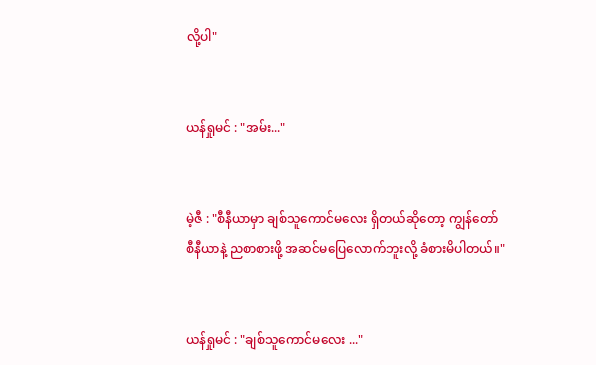လို့ပါ"


ယန်ရှုမင် : "အမ်း..."


မဲ့ဇီ : "စီနီယာမှာ ချစ်သူကောင်မလေး ရှိတယ်ဆိုတော့ ကျွန်တော် စီနီယာနဲ့ ညစာစားဖို့ အဆင်မပြေလောက်ဘူးလို့ ခံစားမိပါတယ်။"


ယန်ရှုမင် : "ချစ်သူကောင်မလေး ..."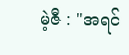မဲ့ဇီ : "အရင်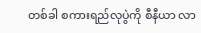တစ်ခါ စကားရည်လုပွဲကို စီနီယာ လာ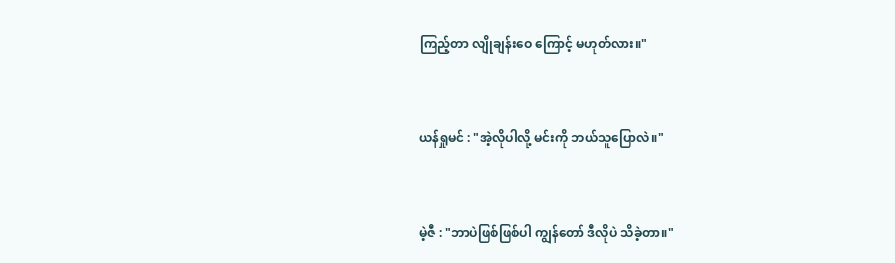ကြည့်တာ လျိုချန်းဝေ ကြောင့် မဟုတ်လား။"


ယန်ရှုမင် : "အဲ့လိုပါလို့ မင်းကို ဘယ်သူပြောလဲ။"


မဲ့ဇီ : "ဘာပဲဖြစ်ဖြစ်ပါ ကျွန်တော် ဒီလိုပဲ သိခဲ့တာ။"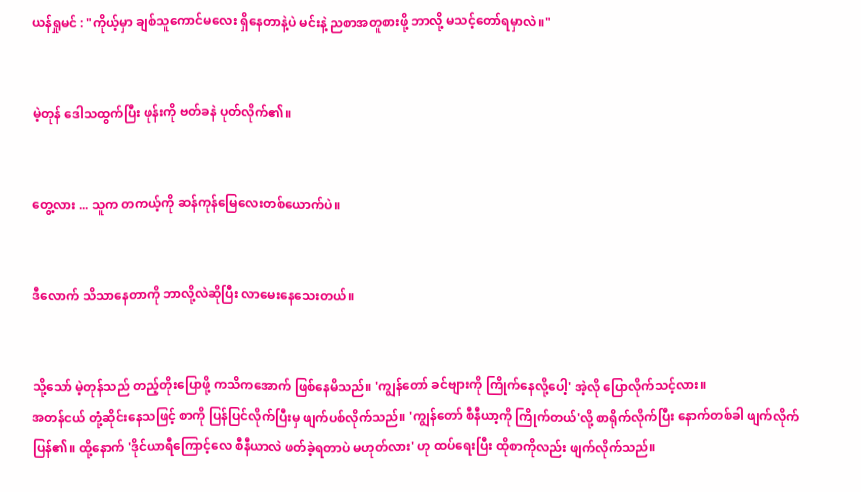ယန်ရှုမင် : "ကိုယ့်မှာ ချစ်သူကောင်မလေး ရှိနေတာနဲ့ပဲ မင်းနဲ့ ညစာအတူစားဖို့ ဘာလို့ မသင့်တော်ရမှာလဲ။"


မဲ့တုန် ဒေါသထွက်ပြီး ဖုန်းကို ဗတ်ခနဲ ပုတ်လိုက်၏။


တွေ့လား ... သူက တကယ့်ကို ဆန်ကုန်မြေလေးတစ်ယောက်ပဲ။


ဒီလောက် သိသာနေတာကို ဘာလို့လဲဆိုပြီး လာမေးနေသေးတယ်။


သို့သော် မဲ့တုန်သည် တည့်တိုးပြောဖို့ ကသိကအောက် ဖြစ်နေမိသည်။ 'ကျွန်တော် ခင်ဗျားကို ကြိုက်နေလို့ပေါ့' အဲ့လို ပြောလိုက်သင့်လား။
အတန်ငယ် တုံ့ဆိုင်းနေသဖြင့် စာကို ပြန်ပြင်လိုက်ပြီးမှ ဖျက်ပစ်လိုက်သည်။ 'ကျွန်တော် စီနီယာ့ကို ကြိုက်တယ်'လို့ စာရိုက်လိုက်ပြီး နောက်တစ်ခါ ဖျက်လိုက်ပြန်၏။ ထို့နောက် 'ဒိုင်ယာရီကြောင့်လေ စီနီယာလဲ ဖတ်ခဲ့ရတာပဲ မဟုတ်လား' ဟု ထပ်ရေးပြီး ထိုစာကိုလည်း ဖျက်လိုက်သည်။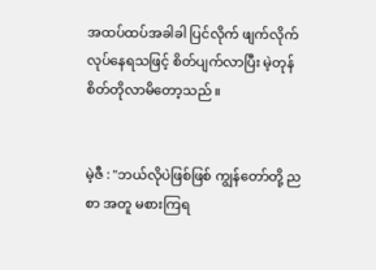အထပ်ထပ်အခါခါ ပြင်လိုက် ဖျက်လိုက် လုပ်နေရသဖြင့် စိတ်ပျက်လာပြီး မဲ့တုန် စိတ်တိုလာမိတော့သည်။


မဲ့ဇီ : "ဘယ်လိုပဲဖြစ်ဖြစ် ကျွန်တော်တို့ ညစာ အတူ မစားကြရ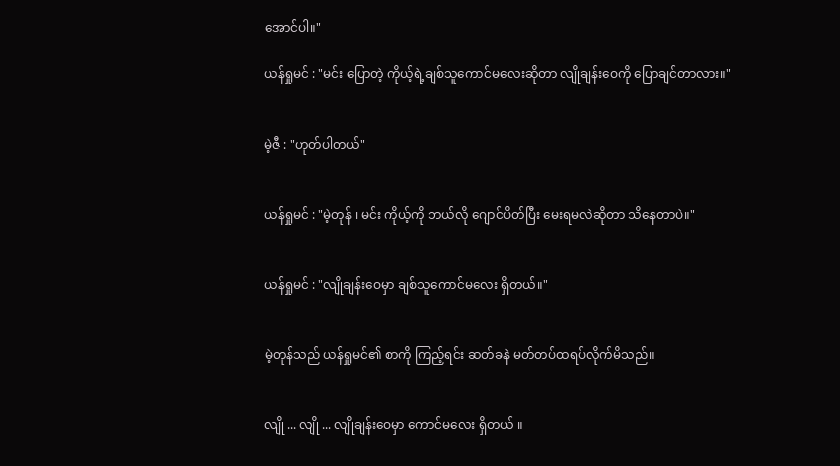အောင်ပါ။"

ယန်ရှုမင် : "မင်း ပြောတဲ့ ကိုယ့်ရဲ့ချစ်သူကောင်မလေးဆိုတာ လျိုချန်းဝေကို ပြောချင်တာလား။"


မဲ့ဇီ : "ဟုတ်ပါတယ်"


ယန်ရှုမင် : "မဲ့တုန် ၊ မင်း ကိုယ့်ကို ဘယ်လို ဂျောင်ပိတ်ပြီး မေးရမလဲဆိုတာ သိနေတာပဲ။"


ယန်ရှုမင် : "လျိုချန်းဝေမှာ ချစ်သူကောင်မလေး ရှိတယ်။"


မဲ့တုန်သည် ယန်ရှုမင်၏ စာကို ကြည့်ရင်း ဆတ်ခနဲ မတ်တပ်ထရပ်လိုက်မိသည်။


လျို ... လျို ... လျိုချန်းဝေမှာ ကောင်မလေး ရှိတယ် ။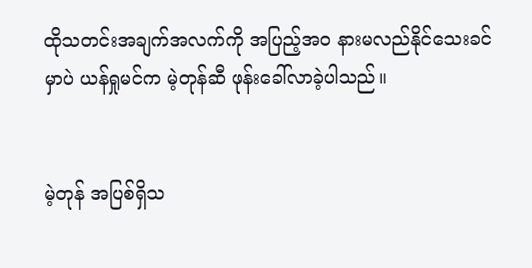ထိုသတင်းအချက်အလက်ကို အပြည့်အဝ နားမလည်နိုင်သေးခင်မှာပဲ ယန်ရှုမင်က မဲ့တုန်ဆီ ဖုန်းခေါ်လာခဲ့ပါသည်။


မဲ့တုန် အပြစ်ရှိသ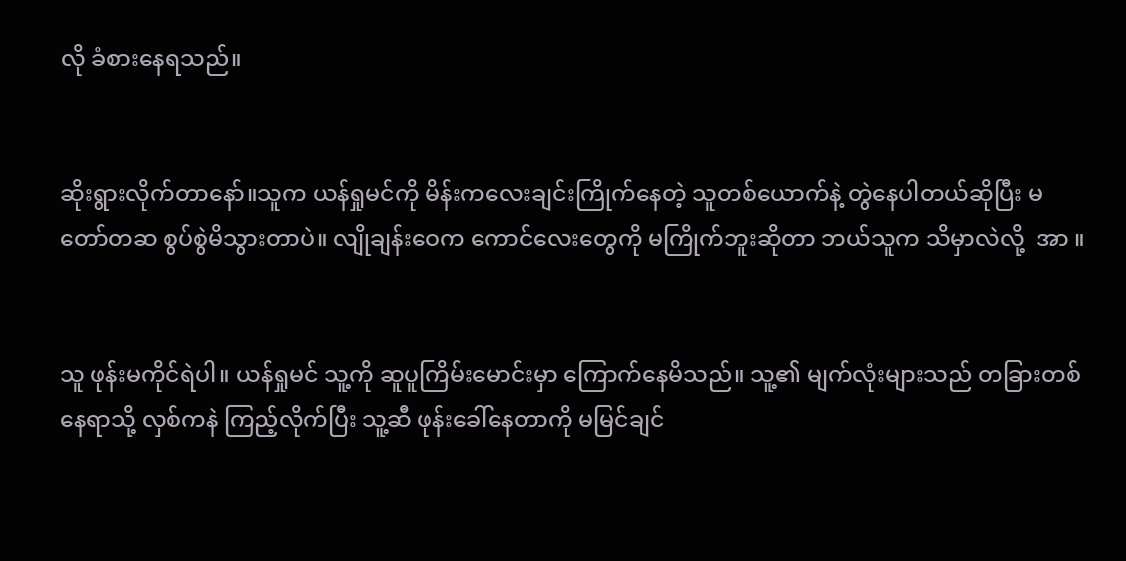လို ခံစားနေရသည်။


ဆိုးရွားလိုက်တာနော်။သူက ယန်ရှုမင်ကို မိန်းကလေးချင်းကြိုက်နေတဲ့ သူတစ်ယောက်နဲ့ တွဲနေပါတယ်ဆိုပြီး မတော်တဆ စွပ်စွဲမိသွားတာပဲ။ လျိုချန်းဝေက ကောင်လေးတွေကို မကြိုက်ဘူးဆိုတာ ဘယ်သူက သိမှာလဲလို့  အာ ။


သူ ဖုန်းမကိုင်ရဲပါ။ ယန်ရှုမင် သူ့ကို ဆူပူကြိမ်းမောင်းမှာ ကြောက်နေမိသည်။ သူ့၏ မျက်လုံးများသည် တခြားတစ်နေရာသို့ လှစ်ကနဲ ကြည့်လိုက်ပြီး သူ့ဆီ ဖုန်းခေါ်နေတာကို မမြင်ချင်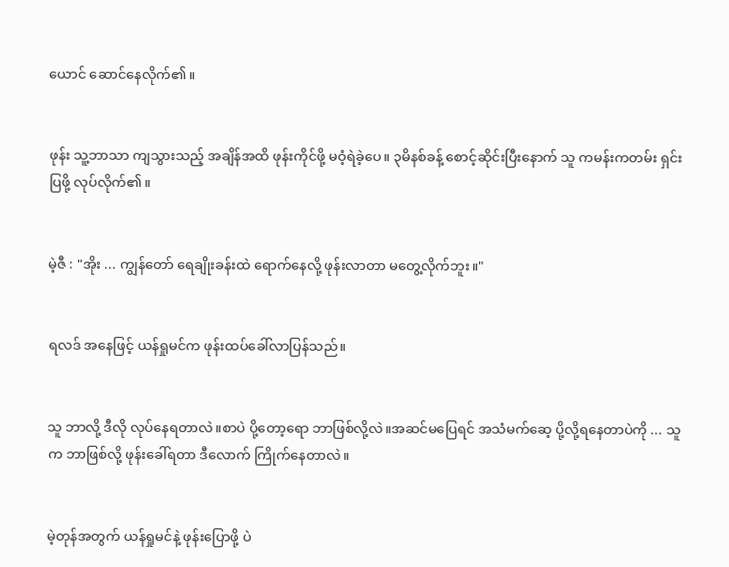ယောင် ဆောင်နေလိုက်၏။


ဖုန်း သူ့ဘာသာ ကျသွားသည့် အချိန်အထိ ဖုန်းကိုင်ဖို့ မဝံ့ရဲခဲ့ပေ။ ၃မိနစ်ခန့် စောင့်ဆိုင်းပြီးနောက် သူ ကမန်းကတမ်း ရှင်းပြဖို့ လုပ်လိုက်၏။


မဲ့ဇီ : "အိုး ... ကျွန်တော် ရေချိုးခန်းထဲ ရောက်နေလို့ ဖုန်းလာတာ မတွေ့လိုက်ဘူး။"


ရလဒ် အနေဖြင့် ယန်ရှုမင်က ဖုန်းထပ်ခေါ်လာပြန်သည်။


သူ ဘာလို့ ဒီလို လုပ်နေရတာလဲ။စာပဲ ပို့တော့ရော ဘာဖြစ်လို့လဲ။အဆင်မပြေရင် အသံမက်ဆေ့ ပို့လို့ရနေတာပဲကို ... သူက ဘာဖြစ်လို့ ဖုန်းခေါ်ရတာ ဒီလောက် ကြိုက်နေတာလဲ။


မဲ့တုန်အတွက် ယန်ရှုမင်နဲ့ ဖုန်းပြောဖို့ ပဲ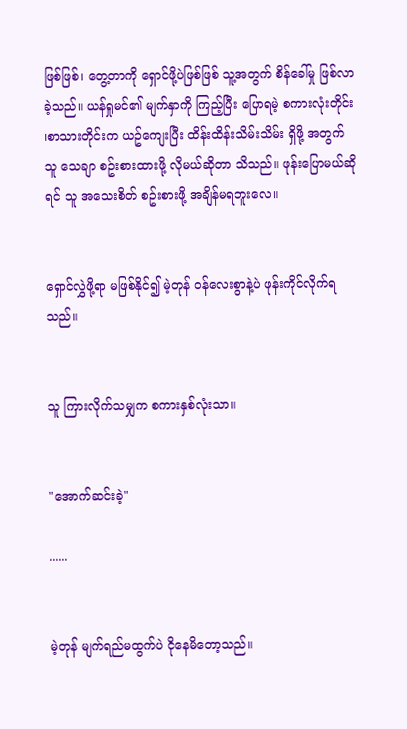ဖြစ်ဖြစ်၊ တွေ့တာကို ရှောင်ဖို့ပဲဖြစ်ဖြစ် သူ့အတွက် စိန်ခေါ်မှု ဖြစ်လာခဲ့သည်။ ယန်ရှုမင်၏ မျက်နှာကို ကြည့်ပြီး ပြောရမဲ့ စကားလုံးတိုင်း ၊စာသားတိုင်းက ယဥ်ကျေးပြီး ထိန်းထိန်းသိမ်းသိမ်း ရှိဖို့ အတွက် သူ သေချာ စဥ်းစားထားဖို့ လိုမယ်ဆိုတာ သိသည်။ ဖုန်းပြောမယ်ဆိုရင် သူ အသေးစိတ် စဥ်းစားဖို့ အချိန်မရဘူးလေ။


ရှောင်လွှဲဖို့ရာ မဖြစ်နိုင်၍ မဲ့တုန် ဝန်လေးစွာနဲ့ပဲ ဖုန်းကိုင်လိုက်ရသည်။


သူ ကြားလိုက်သမျှက စကားနှစ်လုံးသာ။


"အောက်ဆင်းခဲ့"

......


မဲ့တုန် မျက်ရည်မထွက်ပဲ ငိုနေမိတော့သည်။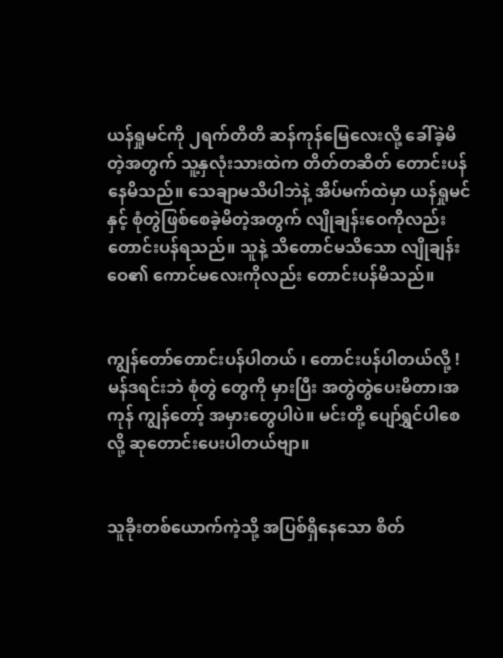ယန်ရှုမင်ကို ၂ရက်တိတိ ဆန်ကုန်မြေလေးလို့ ခေါ်ခဲ့မိတဲ့အတွက် သူ့နှလုံးသားထဲက တိတ်တဆိတ် တောင်းပန်နေမိသည်။ သေချာမသိပါဘဲနဲ့ အိပ်မက်ထဲမှာ ယန်ရှုမင်နှင့် စုံတွဲဖြစ်စေခဲ့မိတဲ့အတွက် လျိုချန်းဝေကိုလည်း တောင်းပန်ရသည်။ သူနဲ့ သိတောင်မသိသော လျိုချန်းဝေ၏ ကောင်မလေးကိုလည်း တောင်းပန်မိသည်။


ကျွန်တော်တောင်းပန်ပါတယ် ၊ တောင်းပန်ပါတယ်လို့ ! မန်ဒရင်းဘဲ စုံတွဲ တွေကို မှားပြီး အတွဲတွဲပေးမိတာ၊အကုန် ကျွန်တော့် အမှားတွေပါပဲ။ မင်းတို့ ပျော်ရွှင်ပါစေလို့ ဆုတောင်းပေးပါတယ်ဗျာ။


သူခိုးတစ်ယောက်ကဲ့သို့ အပြစ်ရှိနေသော စိတ်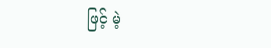ဖြင့် မဲ့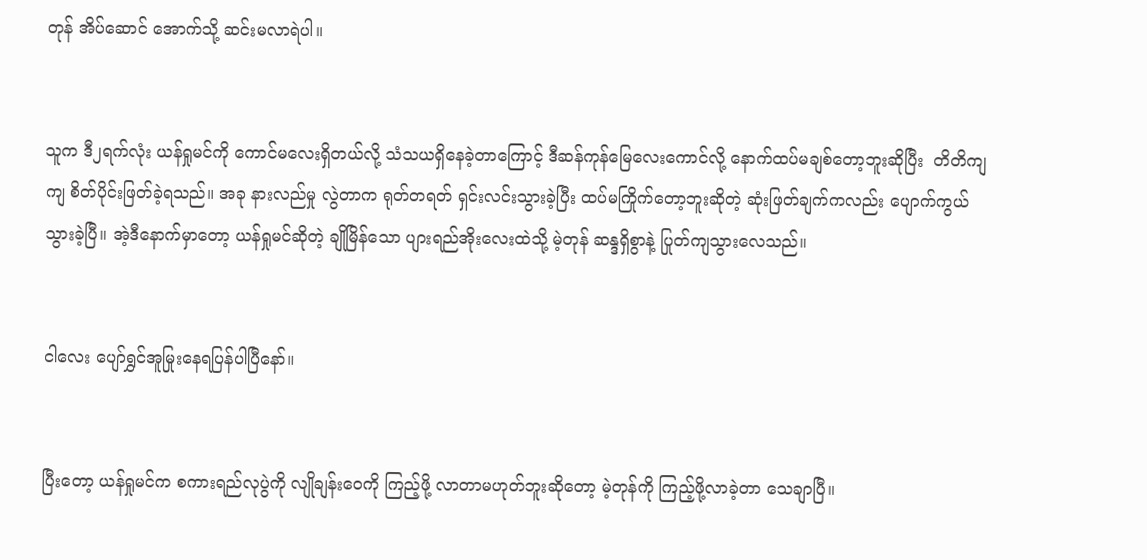တုန် အိပ်ဆောင် အောက်သို့ ဆင်းမလာရဲပါ။


သူက ဒီ၂ရက်လုံး ယန်ရှုမင်ကို ကောင်မလေးရှိတယ်လို့ သံသယရှိနေခဲ့တာကြောင့် ဒီဆန်ကုန်မြေလေးကောင်လို့ နောက်ထပ်မချစ်တော့ဘူးဆိုပြီး  တိတိကျကျ စိတ်ပိုင်းဖြတ်ခဲ့ရသည်။ အခု နားလည်မှု လွဲတာက ရုတ်တရတ် ရှင်းလင်းသွားခဲ့ပြီး ထပ်မကြိုက်တော့ဘူးဆိုတဲ့ ဆုံးဖြတ်ချက်ကလည်း ပျောက်ကွယ်သွားခဲ့ပြီ။ အဲ့ဒီနောက်မှာတော့ ယန်ရှုမင်ဆိုတဲ့ ချိုမြိန်သော ပျားရည်အိုးလေးထဲသို့ မဲ့တုန် ဆန္ဒရှိစွာနဲ့ ပြုတ်ကျသွားလေသည်။


ငါလေး ပျော်ရွှင်အူမြုးနေရပြန်ပါပြီနော်။


ပြီးတော့ ယန်ရှုမင်က စကားရည်လုပွဲကို လျိုချန်းဝေကို ကြည့်ဖို့ လာတာမဟုတ်ဘူးဆိုတော့ မဲ့တုန်ကို ကြည့်ဖို့လာခဲ့တာ သေချာပြီ။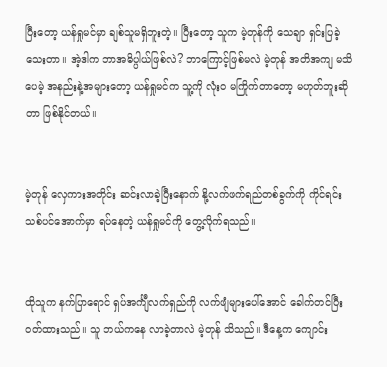ပြီးတော့ ယန်ရှုမင်မှာ ချစ်သူမရှိဘူးတဲ့။ ပြီးတော့ သူက မဲ့တုန်ကို သေချာ ရှင်းပြခဲ့သေးတာ။ အဲ့ဒါက ဘာအဓိပ္ပါယ်ဖြစ်လဲ? ဘာကြောင့်ဖြစ်မလဲ မဲ့တုန် အတိအကျ မသိပေမဲ့ အနည်းနဲ့အများတော့ ယန်ရှုမင်က သူ့ကို လုံးဝ မကြိုက်တာတော့ မဟုတ်ဘူးဆိုတာ ဖြစ်နိုင်တယ်။


မဲ့တုန် လှေကားအတိုင်း ဆင်းလာခဲ့ပြီးနောက် နို့လက်ဖက်ရည်တစ်ခွက်ကို ကိုင်ရင်း သစ်ပင်အောက်မှာ ရပ်နေတဲ့ ယန်ရှုမင်ကို တွေ့လိုက်ရသည်။


ထိုသူက နက်ပြာရောင် ရှပ်အင်္ကျီလက်ရှည်ကို လက်ဖျံများပေါ်အောင် ခေါက်တင်ပြီး ဝတ်ထားသည်။ သူ ဘယ်ကနေ လာခဲ့တာလဲ မဲ့တုန် သိသည်။ ဒီနေ့က ကျောင်း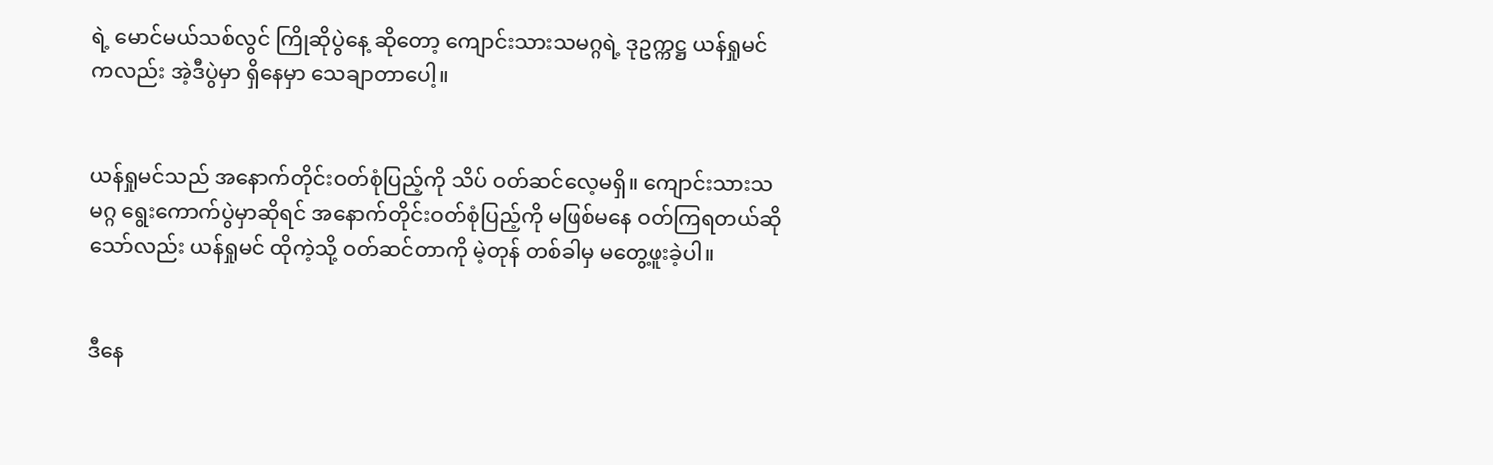ရဲ့ မောင်မယ်သစ်လွင် ကြိုဆိုပွဲနေ့ ဆိုတော့ ကျောင်းသားသမဂ္ဂရဲ့ ဒုဥက္ကဋ္ဌ ယန်ရှုမင်ကလည်း အဲ့ဒီပွဲမှာ ရှိနေမှာ သေချာတာပေါ့။


ယန်ရှုမင်သည် အနောက်တိုင်းဝတ်စုံပြည့်ကို သိပ် ဝတ်ဆင်လေ့မရှိ။ ကျောင်းသားသမဂ္ဂ ရွေးကောက်ပွဲမှာဆိုရင် အနောက်တိုင်းဝတ်စုံပြည့်ကို မဖြစ်မနေ ဝတ်ကြရတယ်ဆိုသော်လည်း ယန်ရှုမင် ထိုကဲ့သို့ ဝတ်ဆင်တာကို မဲ့တုန် တစ်ခါမှ မတွေ့ဖူးခဲ့ပါ။


ဒီနေ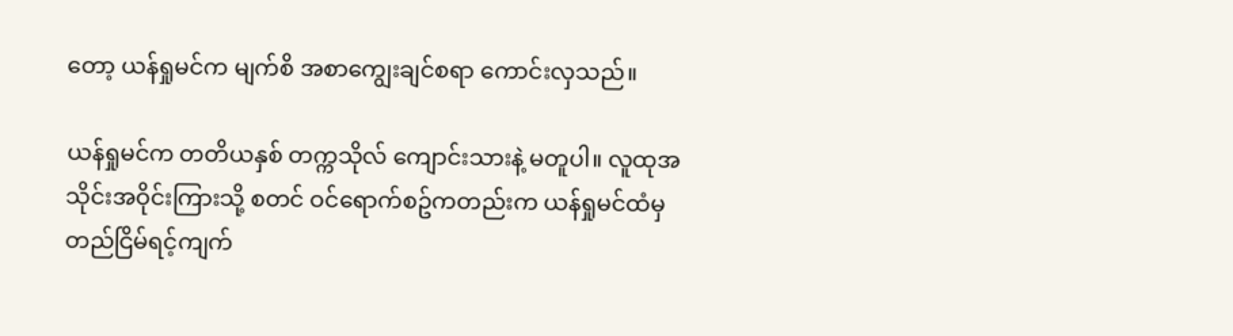တော့ ယန်ရှုမင်က မျက်စိ အစာကျွေးချင်စရာ ကောင်းလှသည်။

ယန်ရှုမင်က တတိယနှစ် တက္ကသိုလ် ကျောင်းသားနဲ့ မတူပါ။ လူထုအသိုင်းအဝိုင်းကြားသို့ စတင် ဝင်ရောက်စဥ်ကတည်းက ယန်ရှုမင်ထံမှ တည်ငြိမ်ရင့်ကျက်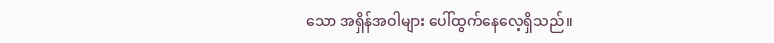သော အရှိန်အဝါများ ပေါ်ထွက်နေလေ့ရှိသည်။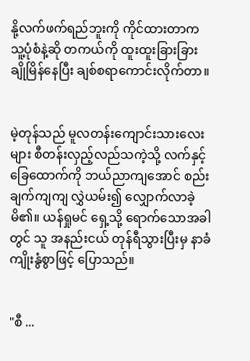နို့လက်ဖက်ရည်ဘူးကို ကိုင်ထားတာက သူ့ပုံစံနဲ့ဆို တကယ်ကို ထူးထူးခြားခြား ချိုမြိန်နေပြီး ချစ်စရာကောင်းလိုက်တာ။


မဲ့တုန်သည် မူလတန်းကျောင်းသားလေးများ စီတန်းလှည့်လည်သကဲ့သို့ လက်နှင့် ခြေထောက်ကို ဘယ်ညာကျအောင် စည်းချက်ကျကျ လွှဲယမ်း၍ လျှောက်လာခဲ့မိ၏။ ယန်ရှုမင် ရှေ့သို့ ရောက်သောအခါတွင် သူ အနည်းငယ် တုန်ရီသွားပြီးမှ နာခံကျိုးနွံစွာဖြင့် ပြောသည်။


"စီ ...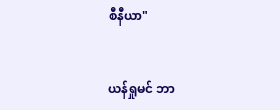စီနီယာ"


ယန်ရှုမင် ဘာ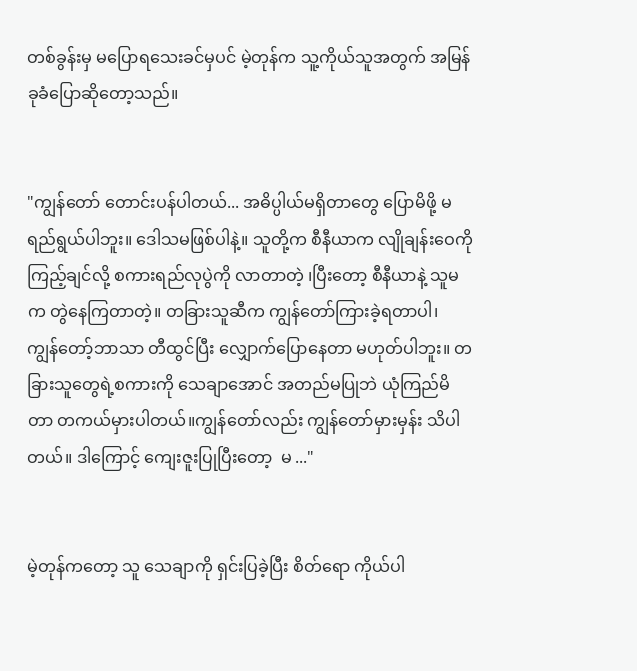တစ်ခွန်းမှ မပြောရသေးခင်မှပင် မဲ့တုန်က သူ့ကိုယ်သူအတွက် အမြန် ခုခံပြောဆိုတော့သည်။


"ကျွန်တော် တောင်းပန်ပါတယ်... အဓိပ္ပါယ်မရှိတာတွေ ပြောမိဖို့ မရည်ရွယ်ပါဘူး။ ဒေါသမဖြစ်ပါနဲ့။ သူတို့က စီနီယာက လျိုချန်းဝေကို ကြည့်ချင်လို့ စကားရည်လုပွဲကို လာတာတဲ့ ၊ပြီးတော့ စီနီယာနဲ့ သူမက တွဲနေကြတာတဲ့။ တခြားသူဆီက ကျွန်တော်ကြားခဲ့ရတာပါ၊ ကျွန်တော့်ဘာသာ တီထွင်ပြီး လျှောက်ပြောနေတာ မဟုတ်ပါဘူး။ တခြားသူတွေရဲ့စကားကို သေချာအောင် အတည်မပြုဘဲ ယုံကြည်မိတာ တကယ်မှားပါတယ်။ကျွန်တော်လည်း ကျွန်တော်မှားမှန်း သိပါတယ်။ ဒါကြောင့် ကျေးဇူးပြုပြီးတော့  မ ..."


မဲ့တုန်ကတော့ သူ သေချာကို ရှင်းပြခဲ့ပြီး စိတ်ရော ကိုယ်ပါ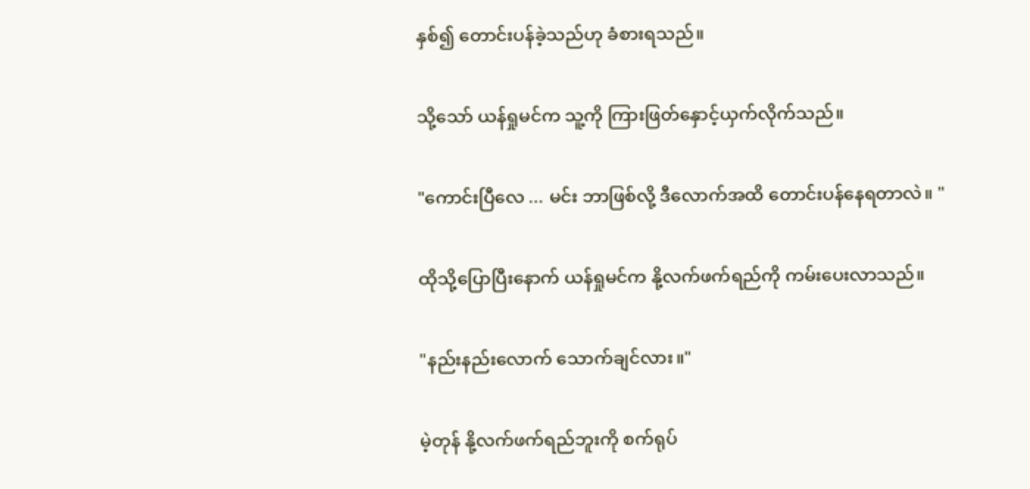နှစ်၍ တောင်းပန်ခဲ့သည်ဟု ခံစားရသည်။


သို့သော် ယန်ရှုမင်က သူ့ကို ကြားဖြတ်နှောင့်ယှက်လိုက်သည်။


"ကောင်းပြီလေ ... မင်း ဘာဖြစ်လို့ ဒီလောက်အထိ တောင်းပန်နေရတာလဲ။ "


ထိုသို့ပြောပြီးနောက် ယန်ရှုမင်က နို့လက်ဖက်ရည်ကို ကမ်းပေးလာသည်။


"နည်းနည်းလောက် သောက်ချင်လား။"


မဲ့တုန် နို့လက်ဖက်ရည်ဘူးကို စက်ရုပ်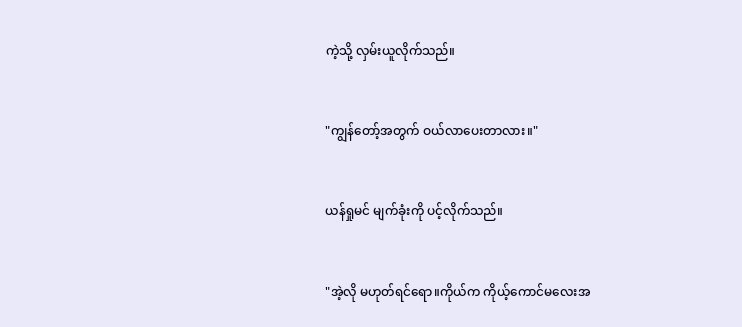ကဲ့သို့ လှမ်းယူလိုက်သည်။


"ကျွန်တော့်အတွက် ဝယ်လာပေးတာလား။"


ယန်ရှုမင် မျက်ခုံးကို ပင့်လိုက်သည်။


"အဲ့လို မဟုတ်ရင်ရော။ကိုယ်က ကိုယ့်ကောင်မလေးအ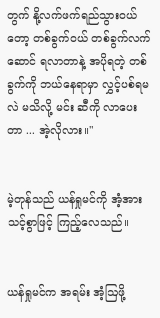တွက် နို့လက်ဖက်ရည်သွားဝယ်တော့ တစ်ခွက်ဝယ် တစ်ခွက်လက်ဆောင် ရလာတာနဲ့ အပိုရတဲ့ တစ်ခွက်ကို ဘယ်နေရာမှာ လွှင့်ပစ်ရမလဲ မသိလို့ မင်း ဆီကို လာပေးတာ ... အဲ့လိုလား။"


မဲ့တုန်သည် ယန်ရှုမင်ကို အံ့အားသင့်စွာဖြင့် ကြည့်လေသည်။


ယန်ရှုမင်က အရမ်း အံ့ဩဖို့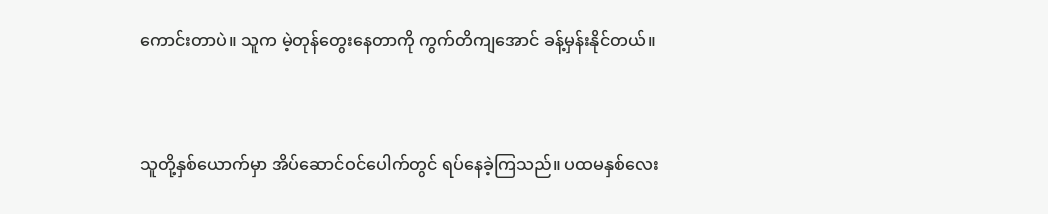ကောင်းတာပဲ။ သူက မဲ့တုန်တွေးနေတာကို ကွက်တိကျအောင် ခန့်မှန်းနိုင်တယ်။


သူတို့နှစ်ယောက်မှာ အိပ်ဆောင်ဝင်ပေါက်တွင် ရပ်နေခဲ့ကြသည်။ ပထမနှစ်လေး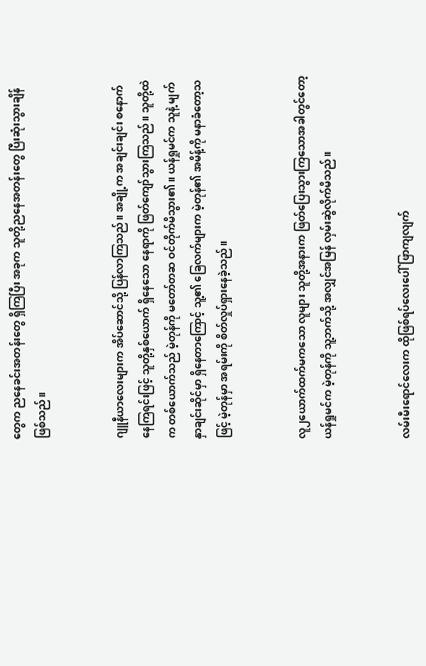တွေက ညနေခင်းအတန်းတွေ ရှိကြပြီး အခုက သူတို့ညနေအတန်းတွေ ပြီးဆုံးသွားချိန် ဖြစ်သည်။


ဂျူနီယာလေးများက အိပ်ဆောင်သို့ ပြန်လာကြသည်။ အချို့က အချင်းချင်း စနောက်နေကြရင်းဖြင့် သူတို့နှစ်ယောက် ရှိနေသော နေရာကို ဖြတ်ကျော်သွားကြသည်။ သူတို့ထဲက တစ်ယောက်သည် မဲ့တုန်ကို မတော်တဆ ဝင်တိုက်မိသွား၏။ ယန်ရှုမင်က သူနဲ့ မျက်နှာချင်းဆိုင်မှာ ရှိနေတာကြောင့် သူ့၏ ခြေလက်များက မဲ့တုန်၏ အမိန့်ကို မနာခံတော့သဖြင့် မဲ့တုန်မှာ အရမ်းကို စိတ်လှုပ်ရှားနေခဲ့သည်။


လူ၂ယောက်ထက်မကသော လူများ သူတို့အနားက ဖြတ်ပြေးသွားကြသောအခါတွင်တော့ ယန်ရှုမင်က မဲ့တုန်ကို သူ့ဘက်သို့ အလျှင်အမြန် လှမ်းဆွဲလိုက်မိသည်။


လမ်းမီးရောင်လေးက ထိုဖြစ်ရပ်လေးပေါ် ဖြာကျလျက်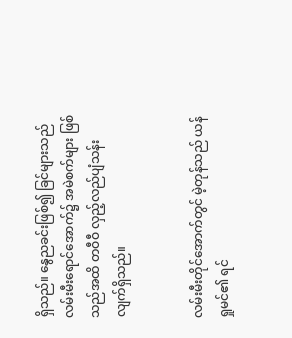ရှိသည်။ နွေညခင်းဖြစ်၍ ခြင်များသည် လမ်းမီးရောင်အောက်၌ အမဲစက်များ ဖြစ်သည်အထိ တဝီဝီ လှည့်လည်ပျံသန်းလျက်ရှိသည်။


လမ်းမီးတိုင်အောက်တွင် မဲ့တုန်သည် ယန်ရှုမင်၏ ရင်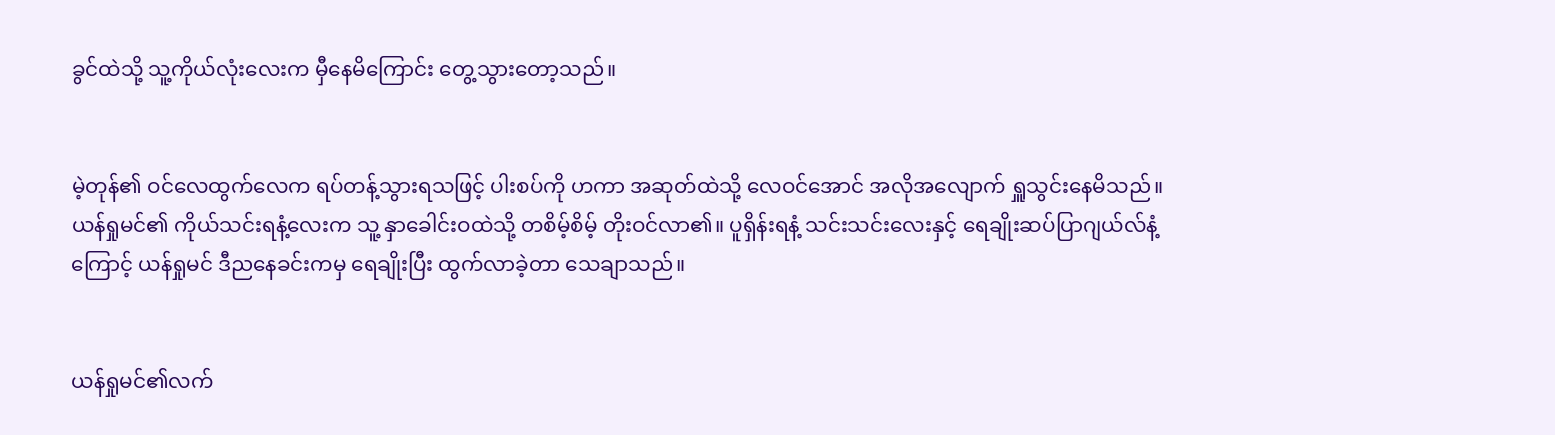ခွင်ထဲသို့ သူ့ကိုယ်လုံးလေးက မှီနေမိကြောင်း တွေ့သွားတော့သည်။


မဲ့တုန်၏ ဝင်လေထွက်လေက ရပ်တန့်သွားရသဖြင့် ပါးစပ်ကို ဟကာ အဆုတ်ထဲသို့ လေဝင်အောင် အလိုအလျောက် ရှူသွင်းနေမိသည်။ ယန်ရှုမင်၏ ကိုယ်သင်းရနံ့လေးက သူ့ နှာခေါင်းဝထဲသို့ တစိမ့်စိမ့် တိုးဝင်လာ၏။ ပူရှိန်းရနံ့ သင်းသင်းလေးနှင့် ရေချိုးဆပ်ပြာဂျယ်လ်နံ့ကြောင့် ယန်ရှုမင် ဒီညနေခင်းကမှ ရေချိုးပြီး ထွက်လာခဲ့တာ သေချာသည်။


ယန်ရှုမင်၏လက်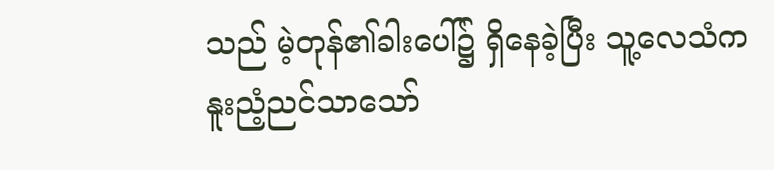သည် မဲ့တုန်၏ခါးပေါ်၌ ရှိနေခဲ့ပြီး သူ့လေသံက  နူးညံ့ညင်သာသော်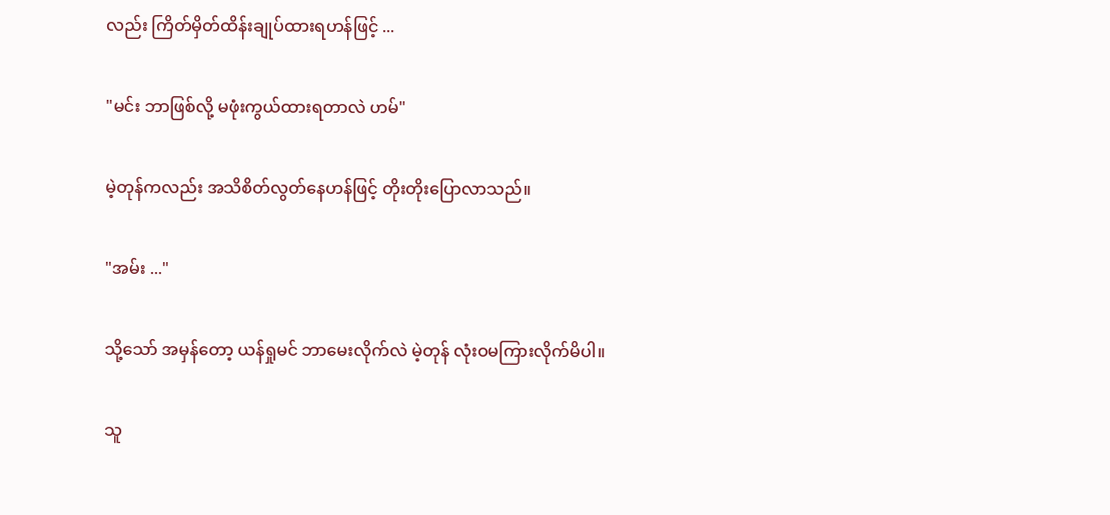လည်း ကြိတ်မှိတ်ထိန်းချုပ်ထားရဟန်ဖြင့် ...


"မင်း ဘာဖြစ်လို့ မဖုံးကွယ်ထားရတာလဲ ဟမ်"


မဲ့တုန်ကလည်း အသိစိတ်လွတ်နေဟန်ဖြင့် တိုးတိုးပြောလာသည်။


"အမ်း ..."


သို့သော် အမှန်တော့ ယန်ရှုမင် ဘာမေးလိုက်လဲ မဲ့တုန် လုံးဝမကြားလိုက်မိပါ။


သူ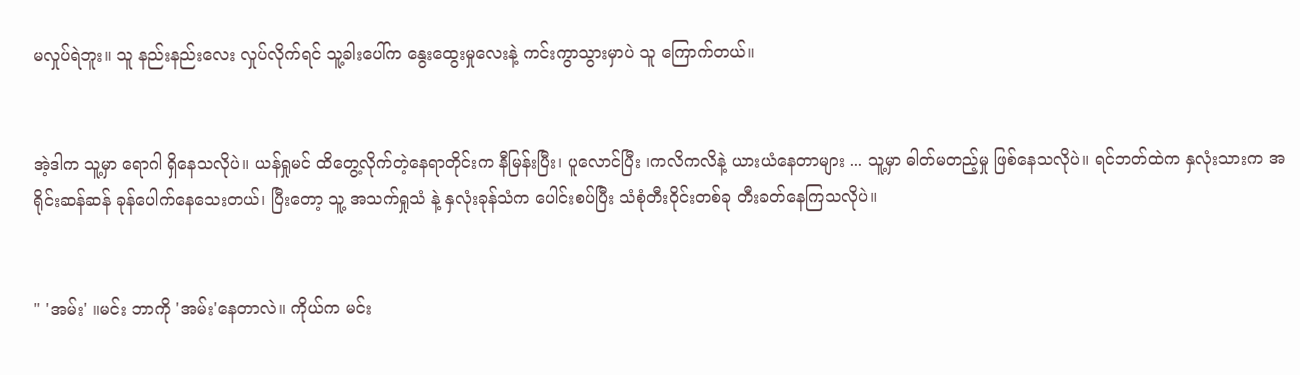မလှုပ်ရဲဘူး။ သူ နည်းနည်းလေး လှုပ်လိုက်ရင် သူ့ခါးပေါ်က နွေးထွေးမှုလေးနဲ့ ကင်းကွာသွားမှာပဲ သူ ကြောက်တယ်။


အဲ့ဒါက သူ့မှာ ရောဂါ ရှိနေသလိုပဲ။ ယန်ရှုမင် ထိတွေ့လိုက်တဲ့နေရာတိုင်းက နီမြန်းပြီး၊ ပူလောင်ပြီး ၊ကလိကလိနဲ့ ယားယံနေတာများ ... သူ့မှာ ဓါတ်မတည့်မှု ဖြစ်နေသလိုပဲ။ ရင်ဘတ်ထဲက နှလုံးသားက အရိုင်းဆန်ဆန် ခုန်ပေါက်နေသေးတယ်၊ ပြီးတော့ သူ့ အသက်ရှုသံ နဲ့ နှလုံးခုန်သံက ပေါင်းစပ်ပြီး သံစုံတီးဝိုင်းတစ်ခု တီးခတ်နေကြသလိုပဲ။


" 'အမ်း' ။မင်း ဘာကို 'အမ်း'နေတာလဲ။ ကိုယ်က မင်း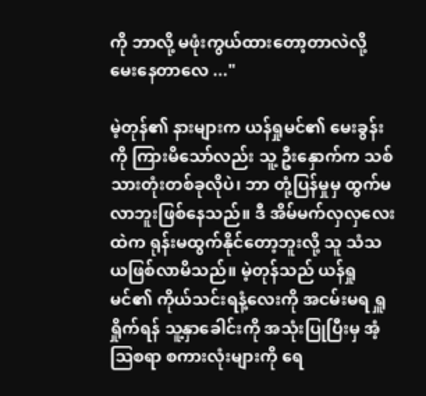ကို ဘာလို့ မဖုံးကွယ်ထားတော့တာလဲလို့ မေးနေတာလေ ..."

မဲ့တုန်၏ နားများက ယန်ရှုမင်၏ မေးခွန်းကို ကြားမိသော်လည်း သူ့ ဦးနှောက်က သစ်သားတုံးတစ်ခုလိုပဲ၊ ဘာ တုံ့ပြန်မှုမှ ထွက်မလာဘူးဖြစ်နေသည်။ ဒီ အိမ်မက်လှလှလေးထဲက ရုန်းမထွက်နိုင်တော့ဘူးလို့ သူ သံသယဖြစ်လာမိသည်။ မဲ့တုန်သည် ယန်ရှုမင်၏ ကိုယ်သင်းရနံ့လေးကို အငမ်းမရ ရှူရှိုက်ရန် သူ့နှာခေါင်းကို အသုံးပြုပြီးမှ အံ့ဩစရာ စကားလုံးများကို ရေ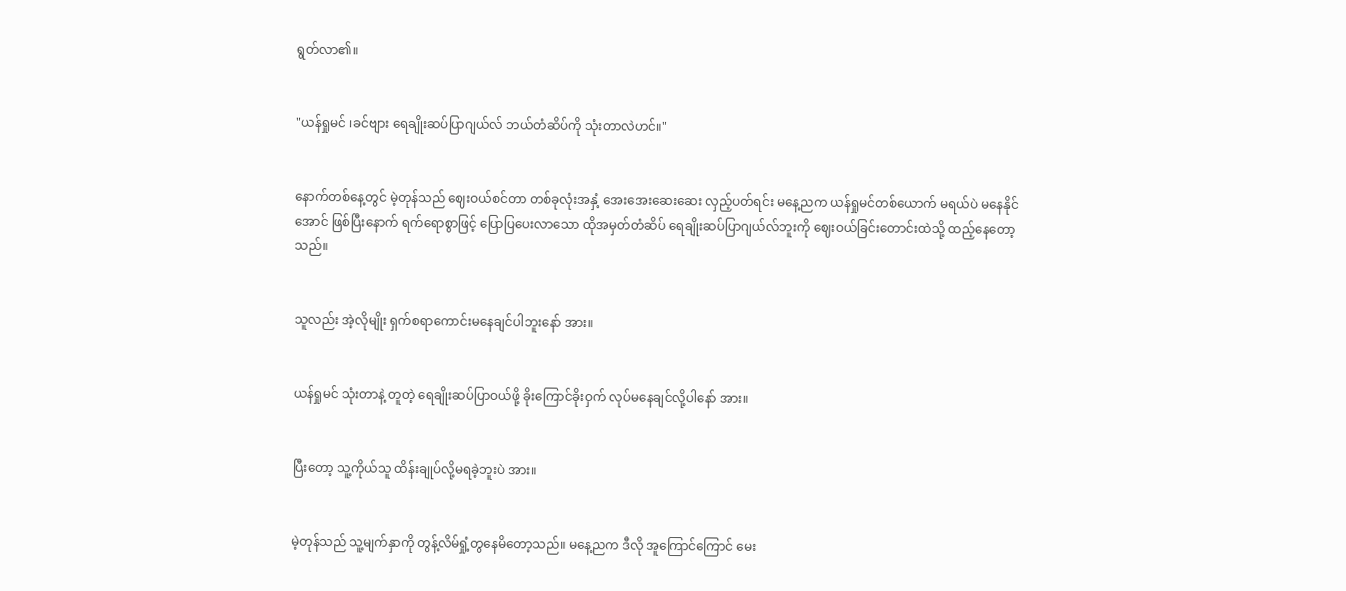ရွတ်လာ၏။


"ယန်ရှုမင် ၊ခင်ဗျား ရေချိုးဆပ်ပြာဂျယ်လ် ဘယ်တံဆိပ်ကို သုံးတာလဲဟင်။"


နောက်တစ်နေ့တွင် မဲ့တုန်သည် ဈေးဝယ်စင်တာ တစ်ခုလုံးအနှံ့ အေးအေးဆေးဆေး လှည့်ပတ်ရင်း မနေ့ညက ယန်ရှုမင်တစ်ယောက် မရယ်ပဲ မနေနိုင်အောင် ဖြစ်ပြီးနောက် ရက်ရောစွာဖြင့် ပြောပြပေးလာသော ထိုအမှတ်တံဆိပ် ရေချိုးဆပ်ပြာဂျယ်လ်ဘူးကို ဈေးဝယ်ခြင်းတောင်းထဲသို့ ထည့်နေတော့သည်။


သူလည်း အဲ့လိုမျိုး ရှက်စရာကောင်းမနေချင်ပါဘူးနော် အား။


ယန်ရှုမင် သုံးတာနဲ့ တူတဲ့ ရေချိုးဆပ်ပြာဝယ်ဖို့ ခိုးကြောင်ခိုးဝှက် လုပ်မနေချင်လို့ပါနော် အား။


ပြီးတော့ သူ့ကိုယ်သူ ထိန်းချုပ်လို့မရခဲ့ဘူးပဲ အား။


မဲ့တုန်သည် သူ့မျက်နှာကို တွန့်လိမ်ရှုံ့တွနေမိတော့သည်။ မနေ့ညက ဒီလို အူကြောင်ကြောင် မေး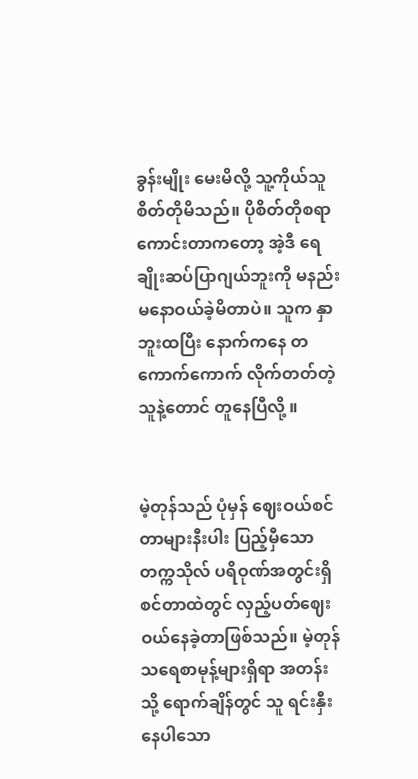ခွန်းမျိုး မေးမိလို့ သူ့ကိုယ်သူ စိတ်တိုမိသည်။ ပိုစိတ်တိုစရာကောင်းတာကတော့ အဲ့ဒီ ရေချိုးဆပ်ပြာဂျယ်ဘူးကို မနည်းမနောဝယ်ခဲ့မိတာပဲ။ သူက နှာဘူးထပြီး နောက်ကနေ တကောက်ကောက် လိုက်တတ်တဲ့သူနဲ့တောင် တူနေပြီလို့ ။


မဲ့တုန်သည် ပုံမှန် ဈေးဝယ်စင်တာများနီးပါး ပြည့်မှီသော တက္ကသိုလ် ပရိဝုဏ်အတွင်းရှိ စင်တာထဲတွင် လှည့်ပတ်ဈေးဝယ်နေခဲ့တာဖြစ်သည်။ မဲ့တုန် သရေစာမုန့်များရှိရာ အတန်းသို့ ရောက်ချိန်တွင် သူ ရင်းနှီးနေပါသော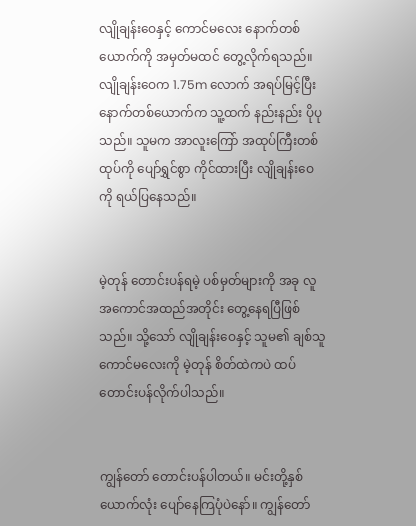လျိုချန်းဝေနှင့် ကောင်မလေး နောက်တစ်ယောက်ကို အမှတ်မထင် တွေ့လိုက်ရသည်။ လျိုချန်းဝေက 1.75m လောက် အရပ်မြင့်ပြီး နောက်တစ်ယောက်က သူ့ထက် နည်းနည်း ပိုပုသည်။ သူမက အာလူးကြော် အထုပ်ကြီးတစ်ထုပ်ကို ပျော်ရွှင်စွာ ကိုင်ထားပြီး လျိုချန်းဝေကို ရယ်ပြနေသည်။


မဲ့တုန် တောင်းပန်ရမဲ့ ပစ်မှတ်များကို အခု လူအကောင်အထည်အတိုင်း တွေ့နေရပြီဖြစ်သည်။ သို့သော် လျိုချန်းဝေနှင့် သူမ၏ ချစ်သူကောင်မလေးကို မဲ့တုန် စိတ်ထဲကပဲ ထပ်တောင်းပန်လိုက်ပါသည်။


ကျွန်တော် တောင်းပန်ပါတယ်။ မင်းတို့နှစ်ယောက်လုံး ပျော်နေကြပုံပဲနော်။ ကျွန်တော်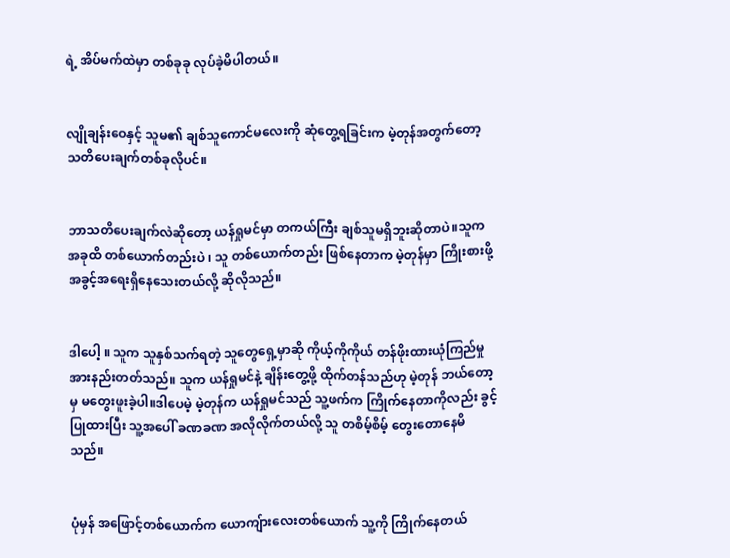ရဲ့ အိပ်မက်ထဲမှာ တစ်ခုခု လုပ်ခဲ့မိပါတယ်။


လျိုချန်းဝေနှင့် သူမ၏ ချစ်သူကောင်မလေးကို ဆုံတွေ့ရခြင်းက မဲ့တုန်အတွက်တော့ သတိပေးချက်တစ်ခုလိုပင်။


ဘာသတိပေးချက်လဲဆိုတော့ ယန်ရှုမင်မှာ တကယ်ကြီး ချစ်သူမရှိဘူးဆိုတာပဲ။သူက အခုထိ တစ်ယောက်တည်းပဲ ၊ သူ တစ်ယောက်တည်း ဖြစ်နေတာက မဲ့တုန်မှာ ကြိုးစားဖို့ အခွင့်အရေးရှိနေသေးတယ်လို့ ဆိုလိုသည်။


ဒါပေါ့ ။ သူက သူနှစ်သက်ရတဲ့ သူတွေရှေ့မှာဆို ကိုယ့်ကိုကိုယ် တန်ဖိုးထားယုံကြည်မှု အားနည်းတတ်သည်။ သူက ယန်ရှုမင်နဲ့ ချိန်းတွေ့ဖို့ ထိုက်တန်သည်ဟု မဲ့တုန် ဘယ်တော့မှ မတွေးဖူးခဲ့ပါ။ဒါပေမဲ့ မဲ့တုန်က ယန်ရှုမင်သည် သူ့ဖက်က ကြိုက်နေတာကိုလည်း ခွင့်ပြုထားပြီး သူ့အပေါ် ခဏခဏ အလိုလိုက်တယ်လို့ သူ တစိမ့်စိမ့် တွေးတောနေမိသည်။


ပုံမှန် အဖြောင့်တစ်ယောက်က ယောကျ်ားလေးတစ်ယောက် သူ့ကို ကြိုက်နေတယ်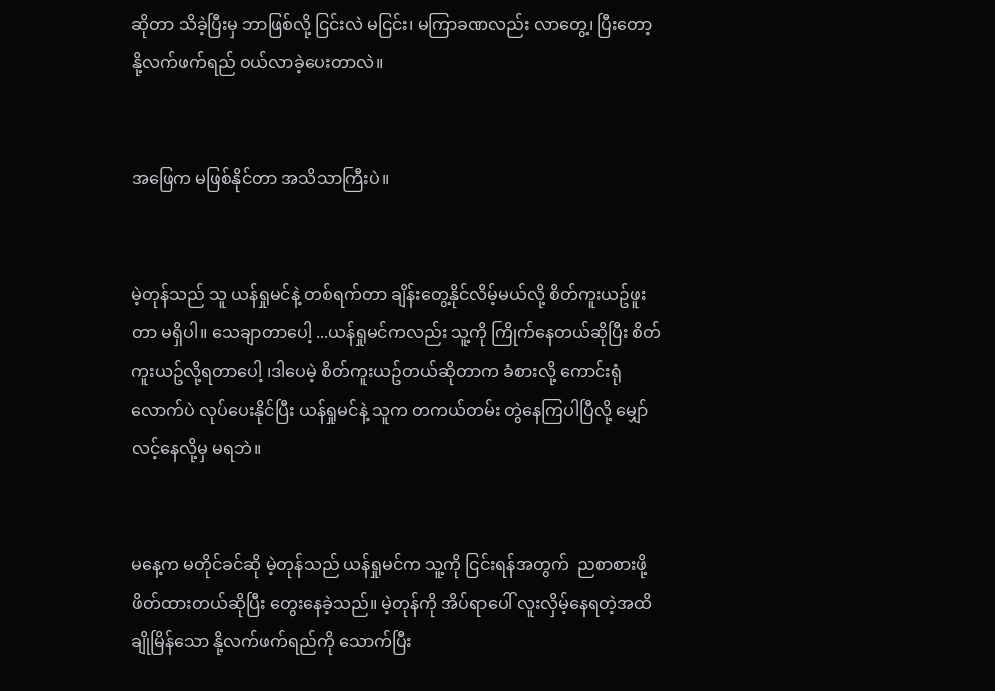ဆိုတာ သိခဲ့ပြီးမှ ဘာဖြစ်လို့ ငြင်းလဲ မငြင်း၊ မကြာခဏလည်း လာတွေ့၊ ပြီးတော့ နို့လက်ဖက်ရည် ဝယ်လာခဲ့ပေးတာလဲ။


အဖြေက မဖြစ်နိုင်တာ အသိသာကြီးပဲ။


မဲ့တုန်သည် သူ ယန်ရှုမင်နဲ့ တစ်ရက်တာ ချိန်းတွေ့နိုင်လိမ့်မယ်လို့ စိတ်ကူးယဥ်ဖူးတာ မရှိပါ။ သေချာတာပေါ့ ...ယန်ရှုမင်ကလည်း သူ့ကို ကြိုက်နေတယ်ဆိုပြီး စိတ်ကူးယဥ်လို့ရတာပေါ့ ၊ဒါပေမဲ့ စိတ်ကူးယဥ်တယ်ဆိုတာက ခံစားလို့ ကောင်းရုံလောက်ပဲ လုပ်ပေးနိုင်ပြီး ယန်ရှုမင်နဲ့ သူက တကယ်တမ်း တွဲနေကြပါပြီလို့ မျှော်လင့်နေလို့မှ မရဘဲ။


မနေ့က မတိုင်ခင်ဆို မဲ့တုန်သည် ယန်ရှုမင်က သူ့ကို ငြင်းရန်အတွက်  ညစာစားဖို့ ဖိတ်ထားတယ်ဆိုပြီး တွေးနေခဲ့သည်။ မဲ့တုန်ကို အိပ်ရာပေါ် လူးလှိမ့်နေရတဲ့အထိ ချိုမြိန်သော နို့လက်ဖက်ရည်ကို သောက်ပြီး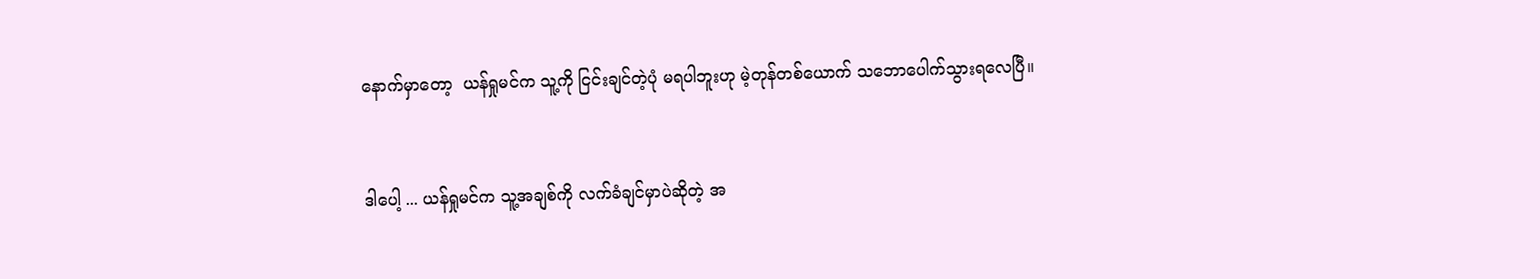နောက်မှာတော့  ယန်ရှုမင်က သူ့ကို ငြင်းချင်တဲ့ပုံ မရပါဘူးဟု မဲ့တုန်တစ်ယောက် သဘောပေါက်သွားရလေပြီ။


ဒါပေါ့ ... ယန်ရှုမင်က သူ့အချစ်ကို လက်ခံချင်မှာပဲဆိုတဲ့ အ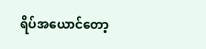ရိပ်အယောင်တော့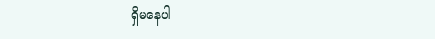ရှိမနေပါ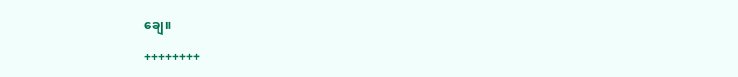ချေ။

++++++++